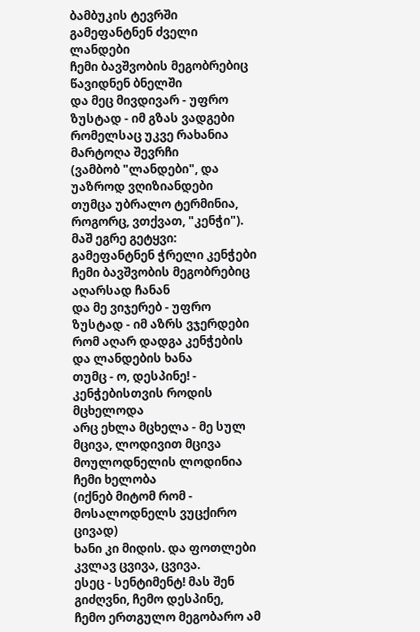ბამბუკის ტევრში გამეფანტნენ ძველი ლანდები
ჩემი ბავშვობის მეგობრებიც წავიდნენ ბნელში
და მეც მივდივარ - უფრო ზუსტად - იმ გზას ვადგები
რომელსაც უკვე რახანია მარტოღა შევრჩი
(ვამბობ "ლანდები", და უაზროდ ვღიზიანდები
თუმცა უბრალო ტერმინია, როგორც, ვთქვათ, "კენჭი").
მაშ ეგრე გეტყვი: გამეფანტნენ ჭრელი კენჭები
ჩემი ბავშვობის მეგობრებიც აღარსად ჩანან
და მე ვიჯერებ - უფრო ზუსტად - იმ აზრს ვჯერდები
რომ აღარ დადგა კენჭების და ლანდების ხანა
თუმც - ო, დესპინე! - კენჭებისთვის როდის მცხელოდა
არც ეხლა მცხელა - მე სულ მცივა, ლოდივით მცივა
მოულოდნელის ლოდინია ჩემი ხელობა
(იქნებ მიტომ რომ - მოსალოდნელს ვუცქირო ცივად)
ხანი კი მიდის. და ფოთლები კვლავ ცვივა, ცვივა.
ესეც - სენტიმენტ! მას შენ გიძღვნი, ჩემო დესპინე,
ჩემო ერთგულო მეგობარო ამ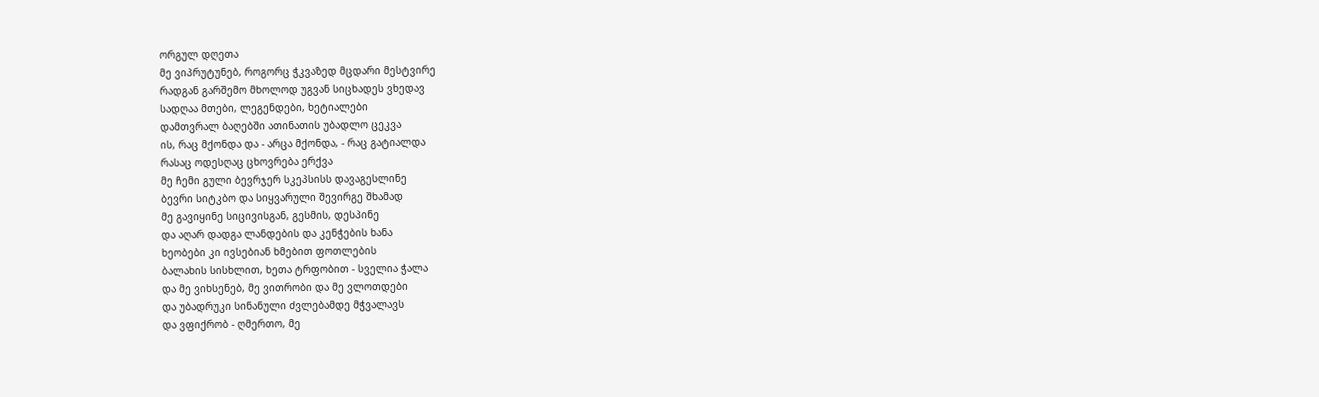ორგულ დღეთა
მე ვიპრუტუნებ, როგორც ჭკვაზედ მცდარი მესტვირე
რადგან გარშემო მხოლოდ უგვან სიცხადეს ვხედავ
სადღაა მთები, ლეგენდები, ხეტიალები
დამთვრალ ბაღებში ათინათის უბადლო ცეკვა
ის, რაც მქონდა და - არცა მქონდა, - რაც გატიალდა
რასაც ოდესღაც ცხოვრება ერქვა
მე ჩემი გული ბევრჯერ სკეპსისს დავაგესლინე
ბევრი სიტკბო და სიყვარული შევირგე შხამად
მე გავიყინე სიცივისგან, გესმის, დესპინე
და აღარ დადგა ლანდების და კენჭების ხანა
ხეობები კი ივსებიან ხმებით ფოთლების
ბალახის სისხლით, ხეთა ტრფობით - სველია ჭალა
და მე ვიხსენებ, მე ვითრობი და მე ვლოთდები
და უბადრუკი სინანული ძვლებამდე მჭვალავს
და ვფიქრობ - ღმერთო, მე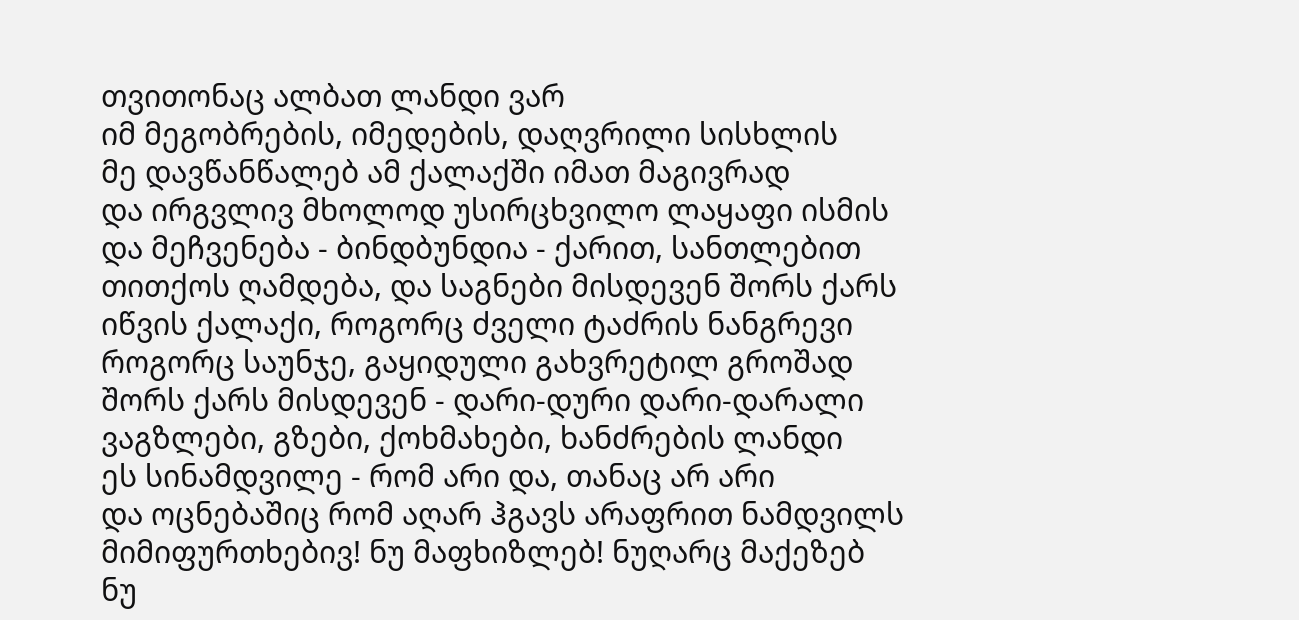თვითონაც ალბათ ლანდი ვარ
იმ მეგობრების, იმედების, დაღვრილი სისხლის
მე დავწანწალებ ამ ქალაქში იმათ მაგივრად
და ირგვლივ მხოლოდ უსირცხვილო ლაყაფი ისმის
და მეჩვენება - ბინდბუნდია - ქარით, სანთლებით
თითქოს ღამდება, და საგნები მისდევენ შორს ქარს
იწვის ქალაქი, როგორც ძველი ტაძრის ნანგრევი
როგორც საუნჯე, გაყიდული გახვრეტილ გროშად
შორს ქარს მისდევენ - დარი-დური დარი-დარალი
ვაგზლები, გზები, ქოხმახები, ხანძრების ლანდი
ეს სინამდვილე - რომ არი და, თანაც არ არი
და ოცნებაშიც რომ აღარ ჰგავს არაფრით ნამდვილს
მიმიფურთხებივ! ნუ მაფხიზლებ! ნუღარც მაქეზებ
ნუ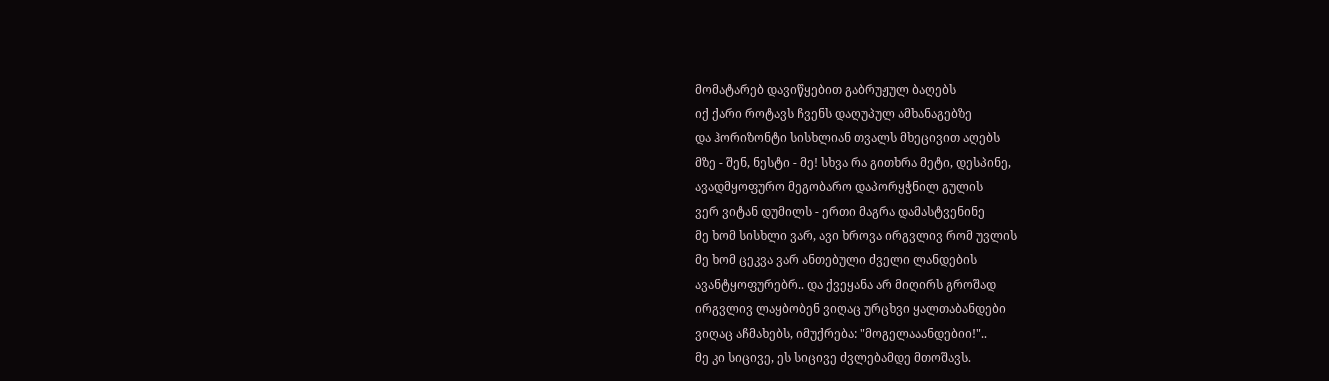მომატარებ დავიწყებით გაბრუჟულ ბაღებს
იქ ქარი როტავს ჩვენს დაღუპულ ამხანაგებზე
და ჰორიზონტი სისხლიან თვალს მხეცივით აღებს
მზე - შენ, ნესტი - მე! სხვა რა გითხრა მეტი, დესპინე,
ავადმყოფურო მეგობარო დაპორყჭნილ გულის
ვერ ვიტან დუმილს - ერთი მაგრა დამასტვენინე
მე ხომ სისხლი ვარ, ავი ხროვა ირგვლივ რომ უვლის
მე ხომ ცეკვა ვარ ანთებული ძველი ლანდების
ავანტყოფურებრ.. და ქვეყანა არ მიღირს გროშად
ირგვლივ ლაყბობენ ვიღაც ურცხვი ყალთაბანდები
ვიღაც აჩმახებს, იმუქრება: "მოგელააანდებიი!"..
მე კი სიცივე, ეს სიცივე ძვლებამდე მთოშავს.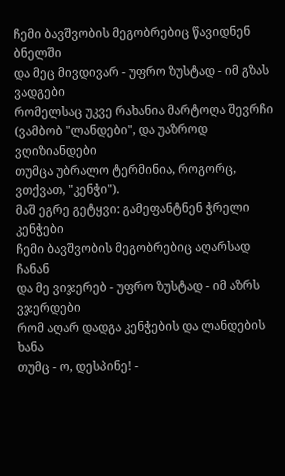ჩემი ბავშვობის მეგობრებიც წავიდნენ ბნელში
და მეც მივდივარ - უფრო ზუსტად - იმ გზას ვადგები
რომელსაც უკვე რახანია მარტოღა შევრჩი
(ვამბობ "ლანდები", და უაზროდ ვღიზიანდები
თუმცა უბრალო ტერმინია, როგორც, ვთქვათ, "კენჭი").
მაშ ეგრე გეტყვი: გამეფანტნენ ჭრელი კენჭები
ჩემი ბავშვობის მეგობრებიც აღარსად ჩანან
და მე ვიჯერებ - უფრო ზუსტად - იმ აზრს ვჯერდები
რომ აღარ დადგა კენჭების და ლანდების ხანა
თუმც - ო, დესპინე! -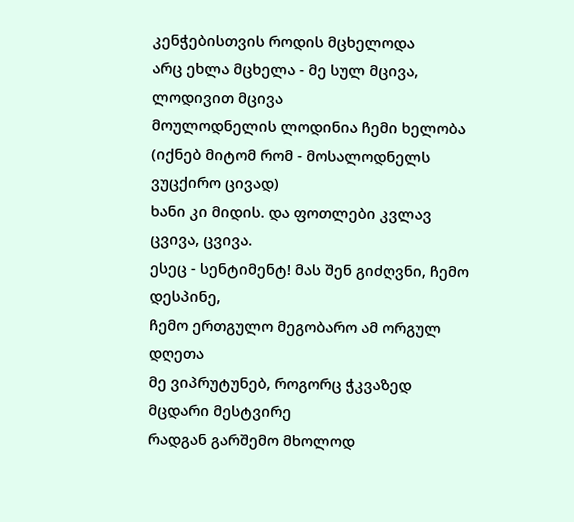კენჭებისთვის როდის მცხელოდა
არც ეხლა მცხელა - მე სულ მცივა, ლოდივით მცივა
მოულოდნელის ლოდინია ჩემი ხელობა
(იქნებ მიტომ რომ - მოსალოდნელს ვუცქირო ცივად)
ხანი კი მიდის. და ფოთლები კვლავ ცვივა, ცვივა.
ესეც - სენტიმენტ! მას შენ გიძღვნი, ჩემო დესპინე,
ჩემო ერთგულო მეგობარო ამ ორგულ დღეთა
მე ვიპრუტუნებ, როგორც ჭკვაზედ მცდარი მესტვირე
რადგან გარშემო მხოლოდ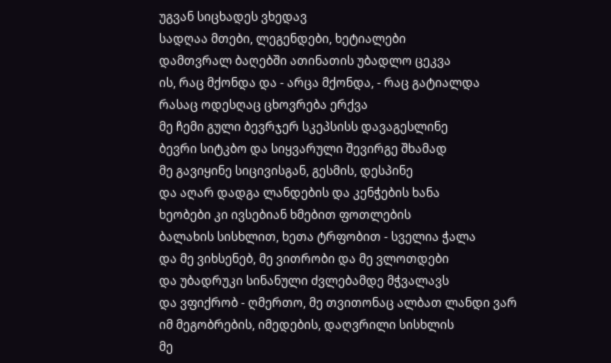უგვან სიცხადეს ვხედავ
სადღაა მთები, ლეგენდები, ხეტიალები
დამთვრალ ბაღებში ათინათის უბადლო ცეკვა
ის, რაც მქონდა და - არცა მქონდა, - რაც გატიალდა
რასაც ოდესღაც ცხოვრება ერქვა
მე ჩემი გული ბევრჯერ სკეპსისს დავაგესლინე
ბევრი სიტკბო და სიყვარული შევირგე შხამად
მე გავიყინე სიცივისგან, გესმის, დესპინე
და აღარ დადგა ლანდების და კენჭების ხანა
ხეობები კი ივსებიან ხმებით ფოთლების
ბალახის სისხლით, ხეთა ტრფობით - სველია ჭალა
და მე ვიხსენებ, მე ვითრობი და მე ვლოთდები
და უბადრუკი სინანული ძვლებამდე მჭვალავს
და ვფიქრობ - ღმერთო, მე თვითონაც ალბათ ლანდი ვარ
იმ მეგობრების, იმედების, დაღვრილი სისხლის
მე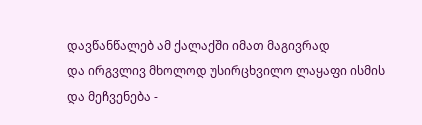დავწანწალებ ამ ქალაქში იმათ მაგივრად
და ირგვლივ მხოლოდ უსირცხვილო ლაყაფი ისმის
და მეჩვენება -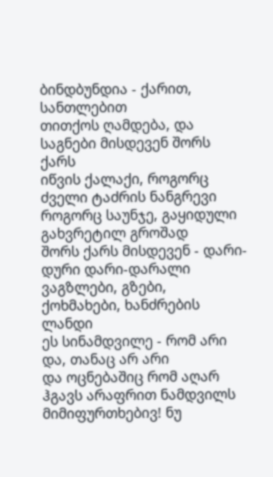ბინდბუნდია - ქარით, სანთლებით
თითქოს ღამდება, და საგნები მისდევენ შორს ქარს
იწვის ქალაქი, როგორც ძველი ტაძრის ნანგრევი
როგორც საუნჯე, გაყიდული გახვრეტილ გროშად
შორს ქარს მისდევენ - დარი-დური დარი-დარალი
ვაგზლები, გზები, ქოხმახები, ხანძრების ლანდი
ეს სინამდვილე - რომ არი და, თანაც არ არი
და ოცნებაშიც რომ აღარ ჰგავს არაფრით ნამდვილს
მიმიფურთხებივ! ნუ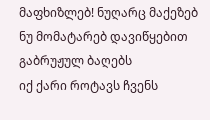მაფხიზლებ! ნუღარც მაქეზებ
ნუ მომატარებ დავიწყებით გაბრუჟულ ბაღებს
იქ ქარი როტავს ჩვენს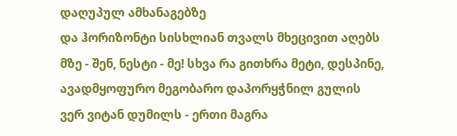დაღუპულ ამხანაგებზე
და ჰორიზონტი სისხლიან თვალს მხეცივით აღებს
მზე - შენ, ნესტი - მე! სხვა რა გითხრა მეტი, დესპინე,
ავადმყოფურო მეგობარო დაპორყჭნილ გულის
ვერ ვიტან დუმილს - ერთი მაგრა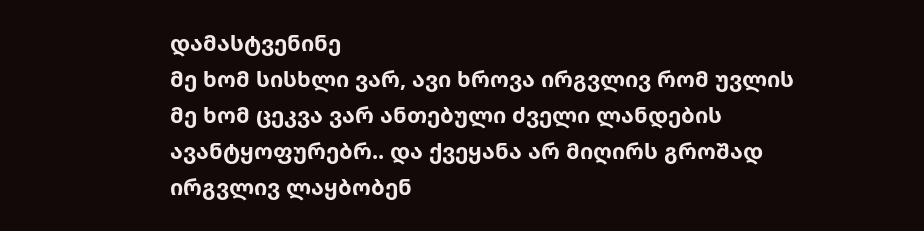დამასტვენინე
მე ხომ სისხლი ვარ, ავი ხროვა ირგვლივ რომ უვლის
მე ხომ ცეკვა ვარ ანთებული ძველი ლანდების
ავანტყოფურებრ.. და ქვეყანა არ მიღირს გროშად
ირგვლივ ლაყბობენ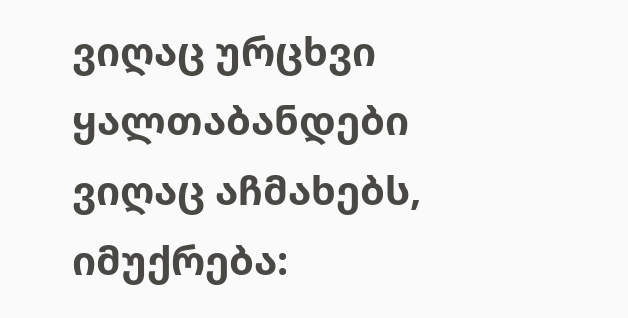ვიღაც ურცხვი ყალთაბანდები
ვიღაც აჩმახებს, იმუქრება: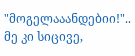"მოგელააანდებიი!"..
მე კი სიცივე,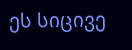ეს სიცივე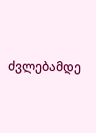ძვლებამდე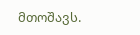მთოშავს.